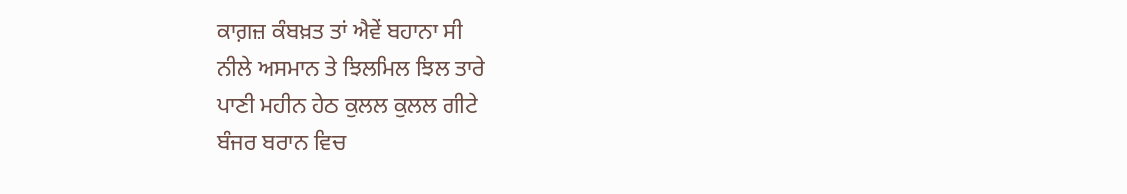ਕਾਗ਼ਜ਼ ਕੰਬਖ਼ਤ ਤਾਂ ਐਵੇਂ ਬਹਾਨਾ ਸੀ
ਨੀਲੇ ਅਸਮਾਨ ਤੇ ਝਿਲਮਿਲ ਝਿਲ ਤਾਰੇ
ਪਾਣੀ ਮਹੀਨ ਹੇਠ ਕੁਲਲ ਕੁਲਲ ਗੀਟੇ
ਬੰਜਰ ਬਰਾਨ ਵਿਚ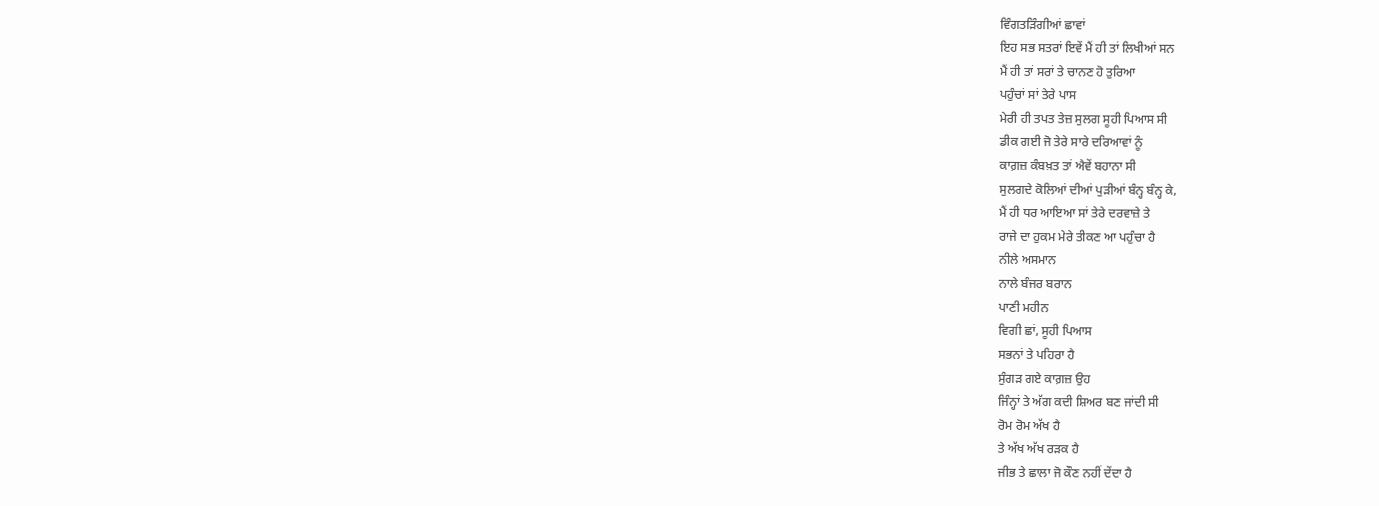ਵਿੰਗਤੜਿੰਗੀਆਂ ਛਾਵਾਂ
ਇਹ ਸਭ ਸਤਰਾਂ ਇਵੇਂ ਮੈਂ ਹੀ ਤਾਂ ਲਿਖੀਆਂ ਸਨ
ਮੈਂ ਹੀ ਤਾਂ ਸਰਾਂ ਤੇ ਚਾਨਣ ਹੋ ਤੁਰਿਆ
ਪਹੁੰਚਾਂ ਸਾਂ ਤੇਰੇ ਪਾਸ
ਮੇਰੀ ਹੀ ਤਪਤ ਤੇਜ਼ ਸੁਲਗ ਸੂਹੀ ਪਿਆਸ ਸੀ
ਡੀਕ ਗਈ ਜੋ ਤੇਰੇ ਸਾਰੇ ਦਰਿਆਵਾਂ ਨੂੰ
ਕਾਗ਼ਜ਼ ਕੰਬਖ਼ਤ ਤਾਂ ਐਵੇਂ ਬਹਾਨਾ ਸੀ
ਸੁਲਗਦੇ ਕੋਲਿਆਂ ਦੀਆਂ ਪੁੜੀਆਂ ਬੰਨ੍ਹ ਬੰਨ੍ਹ ਕੇ,
ਮੈਂ ਹੀ ਧਰ ਆਇਆ ਸਾਂ ਤੇਰੇ ਦਰਵਾਜ਼ੇ ਤੇ
ਰਾਜੇ ਦਾ ਹੁਕਮ ਮੇਰੇ ਤੀਕਣ ਆ ਪਹੁੰਚਾ ਹੈ
ਨੀਲੇ ਅਸਮਾਨ
ਨਾਲੇ ਬੰਜਰ ਬਰਾਨ
ਪਾਣੀ ਮਹੀਨ
ਵਿਗੀ ਛਾਂ, ਸੂਹੀ ਪਿਆਸ
ਸਭਨਾਂ ਤੇ ਪਹਿਰਾ ਹੈ
ਸੁੰਗੜ ਗਏ ਕਾਗ਼ਜ਼ ਉਹ
ਜਿੰਨ੍ਹਾਂ ਤੇ ਅੱਗ ਕਦੀ ਸ਼ਿਅਰ ਬਣ ਜਾਂਦੀ ਸੀ
ਰੋਮ ਰੋਮ ਅੱਖ ਹੈ
ਤੇ ਅੱਖ ਅੱਖ ਰੜਕ ਹੈ
ਜੀਭ ਤੇ ਛਾਲਾ ਜੋ ਕੌਣ ਨਹੀਂ ਦੇਂਦਾ ਹੈ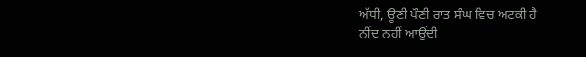ਅੱਧੀ, ਊਣੀ ਪੌਣੀ ਰਾਤ ਸੰਘ ਵਿਚ ਅਟਕੀ ਹੈ
ਨੀਂਦ ਨਹੀਂ ਆਉਂਦੀ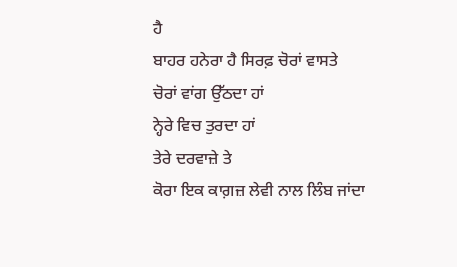ਹੈ
ਬਾਹਰ ਹਨੇਰਾ ਹੈ ਸਿਰਫ਼ ਚੋਰਾਂ ਵਾਸਤੇ
ਚੋਰਾਂ ਵਾਂਗ ਉੱਠਦਾ ਹਾਂ
ਨ੍ਹੇਰੇ ਵਿਚ ਤੁਰਦਾ ਹਾਂ
ਤੇਰੇ ਦਰਵਾਜ਼ੇ ਤੇ
ਕੋਰਾ ਇਕ ਕਾਗ਼ਜ਼ ਲੇਵੀ ਨਾਲ ਲਿੰਬ ਜਾਂਦਾ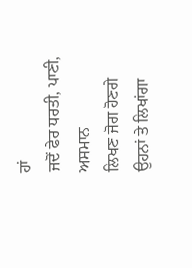ਹਾਂ
ਜਦੋਂ ਫੇਰ ਧਰਤੀ, ਪਾਣੀ, ਅਸਮਾਨ
ਲਿਖਣ ਜੋਗ ਹੋਣਗੇ
ਉਹਨਾਂ ਤੇ ਲਿਖਾਂਗਾ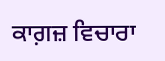ਕਾਗ਼ਜ਼ ਵਿਚਾਰਾ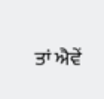ਤਾਂ ਐਵੇਂ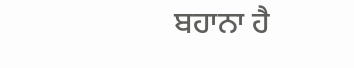ਬਹਾਨਾ ਹੈ